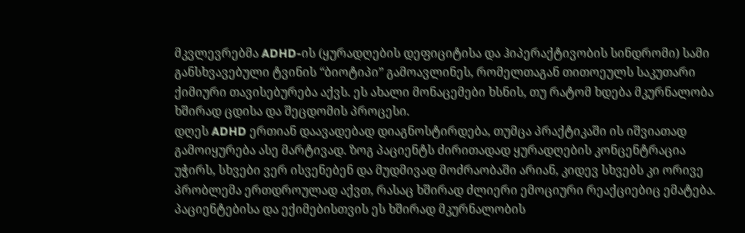მკვლევრებმა ADHD-ის (ყურადღების დეფიციტისა და ჰიპერაქტივობის სინდრომი) სამი განსხვავებული ტვინის “ბიოტიპი” გამოავლინეს, რომელთაგან თითოეულს საკუთარი ქიმიური თავისებურება აქვს. ეს ახალი მონაცემები ხსნის, თუ რატომ ხდება მკურნალობა ხშირად ცდისა და შეცდომის პროცესი.
დღეს ADHD ერთიან დაავადებად დიაგნოსტირდება, თუმცა პრაქტიკაში ის იშვიათად გამოიყურება ასე მარტივად. ზოგ პაციენტს ძირითადად ყურადღების კონცენტრაცია უჭირს, სხვები ვერ ისვენებენ და მუდმივად მოძრაობაში არიან, კიდევ სხვებს კი ორივე პრობლემა ერთდროულად აქვთ, რასაც ხშირად ძლიერი ემოციური რეაქციებიც ემატება.
პაციენტებისა და ექიმებისთვის ეს ხშირად მკურნალობის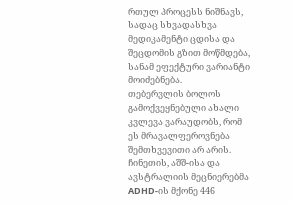რთულ პროცესს ნიშნავს, სადაც სხვადასხვა მედიკამენტი ცდისა და შეცდომის გზით მოწმდება, სანამ ეფექტური ვარიანტი მოიძებნება.
თებერვლის ბოლოს გამოქვეყნებული ახალი კვლევა ვარაუდობს, რომ ეს მრავალფეროვნება შემთხვევითი არ არის. ჩინეთის, აშშ-ისა და ავსტრალიის მეცნიერებმა ADHD-ის მქონე 446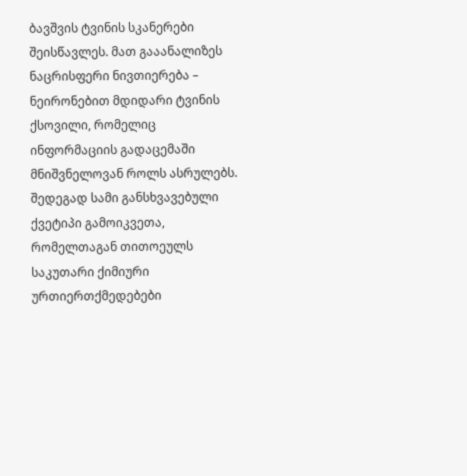ბავშვის ტვინის სკანერები შეისწავლეს. მათ გააანალიზეს ნაცრისფერი ნივთიერება – ნეირონებით მდიდარი ტვინის ქსოვილი, რომელიც ინფორმაციის გადაცემაში მნიშვნელოვან როლს ასრულებს. შედეგად სამი განსხვავებული ქვეტიპი გამოიკვეთა, რომელთაგან თითოეულს საკუთარი ქიმიური ურთიერთქმედებები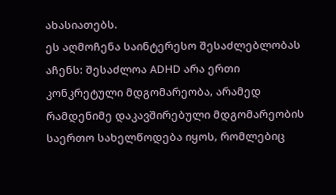ახასიათებს.
ეს აღმოჩენა საინტერესო შესაძლებლობას აჩენს: შესაძლოა ADHD არა ერთი კონკრეტული მდგომარეობა, არამედ რამდენიმე დაკავშირებული მდგომარეობის საერთო სახელწოდება იყოს, რომლებიც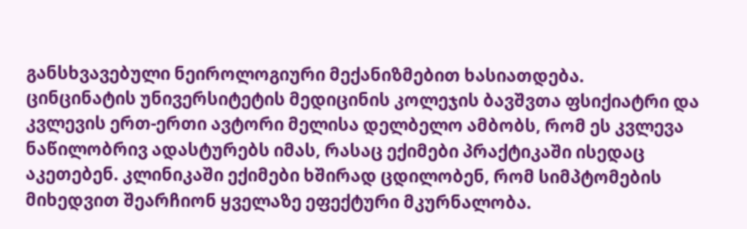განსხვავებული ნეიროლოგიური მექანიზმებით ხასიათდება.
ცინცინატის უნივერსიტეტის მედიცინის კოლეჯის ბავშვთა ფსიქიატრი და კვლევის ერთ-ერთი ავტორი მელისა დელბელო ამბობს, რომ ეს კვლევა ნაწილობრივ ადასტურებს იმას, რასაც ექიმები პრაქტიკაში ისედაც აკეთებენ. კლინიკაში ექიმები ხშირად ცდილობენ, რომ სიმპტომების მიხედვით შეარჩიონ ყველაზე ეფექტური მკურნალობა.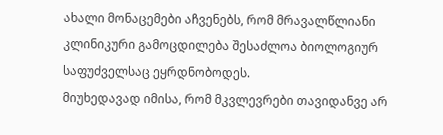ახალი მონაცემები აჩვენებს, რომ მრავალწლიანი კლინიკური გამოცდილება შესაძლოა ბიოლოგიურ საფუძველსაც ეყრდნობოდეს.
მიუხედავად იმისა, რომ მკვლევრები თავიდანვე არ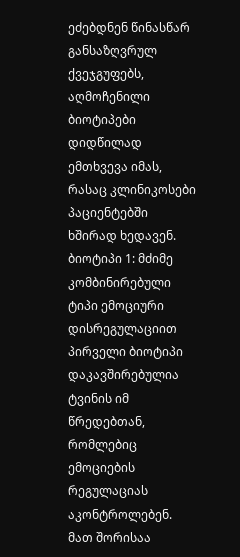ეძებდნენ წინასწარ განსაზღვრულ ქვეჯგუფებს, აღმოჩენილი ბიოტიპები დიდწილად ემთხვევა იმას, რასაც კლინიკოსები პაციენტებში ხშირად ხედავენ.
ბიოტიპი 1: მძიმე კომბინირებული ტიპი ემოციური დისრეგულაციით
პირველი ბიოტიპი დაკავშირებულია ტვინის იმ წრედებთან, რომლებიც ემოციების რეგულაციას აკონტროლებენ. მათ შორისაა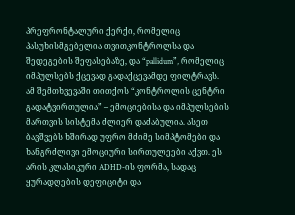პრეფრონტალური ქერქი, რომელიც პასუხისმგებელია თვითკონტროლსა და შედეგების შეფასებაზე, და “pallidum”, რომელიც იმპულსებს ქცევად გადაქცევამდე ფილტრავს.
ამ შემთხვევაში თითქოს “კონტროლის ცენტრი გადატვირთულია” – ემოციებისა და იმპულსების მართვის სისტემა ძლიერ დაძაბულია. ასეთ ბავშვებს ხშირად უფრო მძიმე სიმპტომები და ხანგრძლივი ემოციური სირთულეები აქვთ. ეს არის კლასიკური ADHD-ის ფორმა, სადაც ყურადღების დეფიციტი და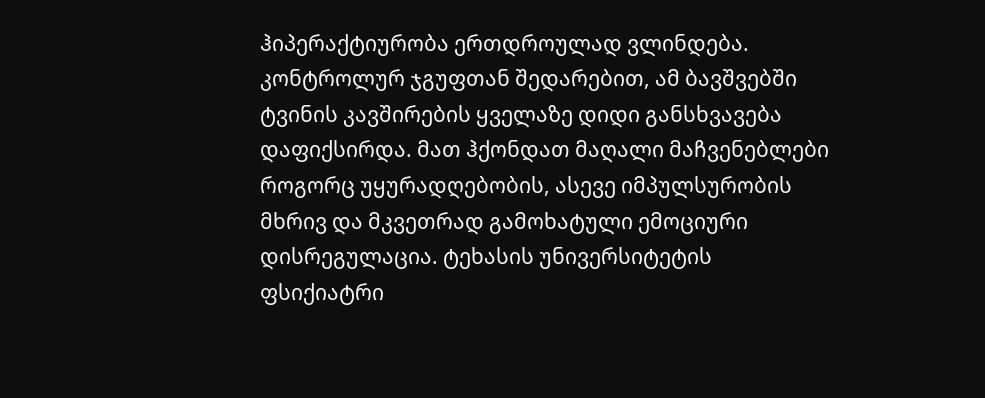ჰიპერაქტიურობა ერთდროულად ვლინდება.
კონტროლურ ჯგუფთან შედარებით, ამ ბავშვებში ტვინის კავშირების ყველაზე დიდი განსხვავება დაფიქსირდა. მათ ჰქონდათ მაღალი მაჩვენებლები როგორც უყურადღებობის, ასევე იმპულსურობის მხრივ და მკვეთრად გამოხატული ემოციური დისრეგულაცია. ტეხასის უნივერსიტეტის ფსიქიატრი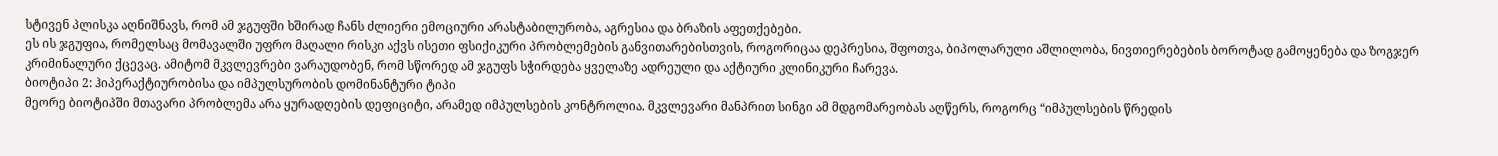სტივენ პლისკა აღნიშნავს, რომ ამ ჯგუფში ხშირად ჩანს ძლიერი ემოციური არასტაბილურობა, აგრესია და ბრაზის აფეთქებები.
ეს ის ჯგუფია, რომელსაც მომავალში უფრო მაღალი რისკი აქვს ისეთი ფსიქიკური პრობლემების განვითარებისთვის, როგორიცაა დეპრესია, შფოთვა, ბიპოლარული აშლილობა, ნივთიერებების ბოროტად გამოყენება და ზოგჯერ კრიმინალური ქცევაც. ამიტომ მკვლევრები ვარაუდობენ, რომ სწორედ ამ ჯგუფს სჭირდება ყველაზე ადრეული და აქტიური კლინიკური ჩარევა.
ბიოტიპი 2: ჰიპერაქტიურობისა და იმპულსურობის დომინანტური ტიპი
მეორე ბიოტიპში მთავარი პრობლემა არა ყურადღების დეფიციტი, არამედ იმპულსების კონტროლია. მკვლევარი მანპრით სინგი ამ მდგომარეობას აღწერს, როგორც “იმპულსების წრედის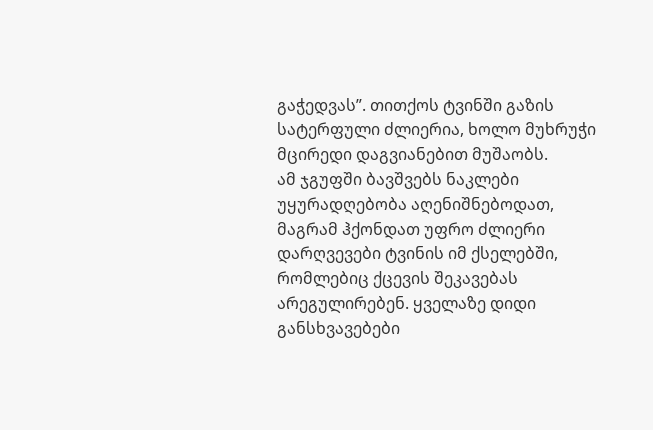გაჭედვას”. თითქოს ტვინში გაზის სატერფული ძლიერია, ხოლო მუხრუჭი მცირედი დაგვიანებით მუშაობს.
ამ ჯგუფში ბავშვებს ნაკლები უყურადღებობა აღენიშნებოდათ, მაგრამ ჰქონდათ უფრო ძლიერი დარღვევები ტვინის იმ ქსელებში, რომლებიც ქცევის შეკავებას არეგულირებენ. ყველაზე დიდი განსხვავებები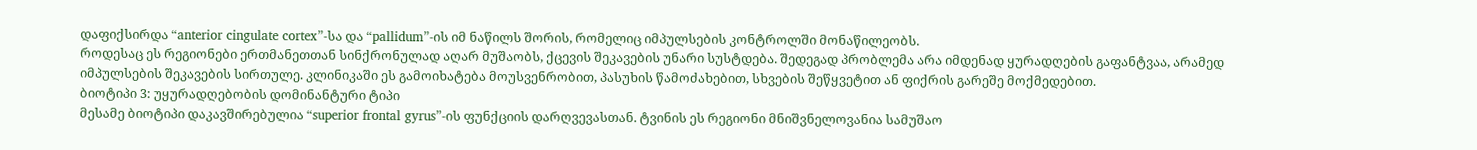დაფიქსირდა “anterior cingulate cortex”-სა და “pallidum”-ის იმ ნაწილს შორის, რომელიც იმპულსების კონტროლში მონაწილეობს.
როდესაც ეს რეგიონები ერთმანეთთან სინქრონულად აღარ მუშაობს, ქცევის შეკავების უნარი სუსტდება. შედეგად პრობლემა არა იმდენად ყურადღების გაფანტვაა, არამედ იმპულსების შეკავების სირთულე. კლინიკაში ეს გამოიხატება მოუსვენრობით, პასუხის წამოძახებით, სხვების შეწყვეტით ან ფიქრის გარეშე მოქმედებით.
ბიოტიპი 3: უყურადღებობის დომინანტური ტიპი
მესამე ბიოტიპი დაკავშირებულია “superior frontal gyrus”-ის ფუნქციის დარღვევასთან. ტვინის ეს რეგიონი მნიშვნელოვანია სამუშაო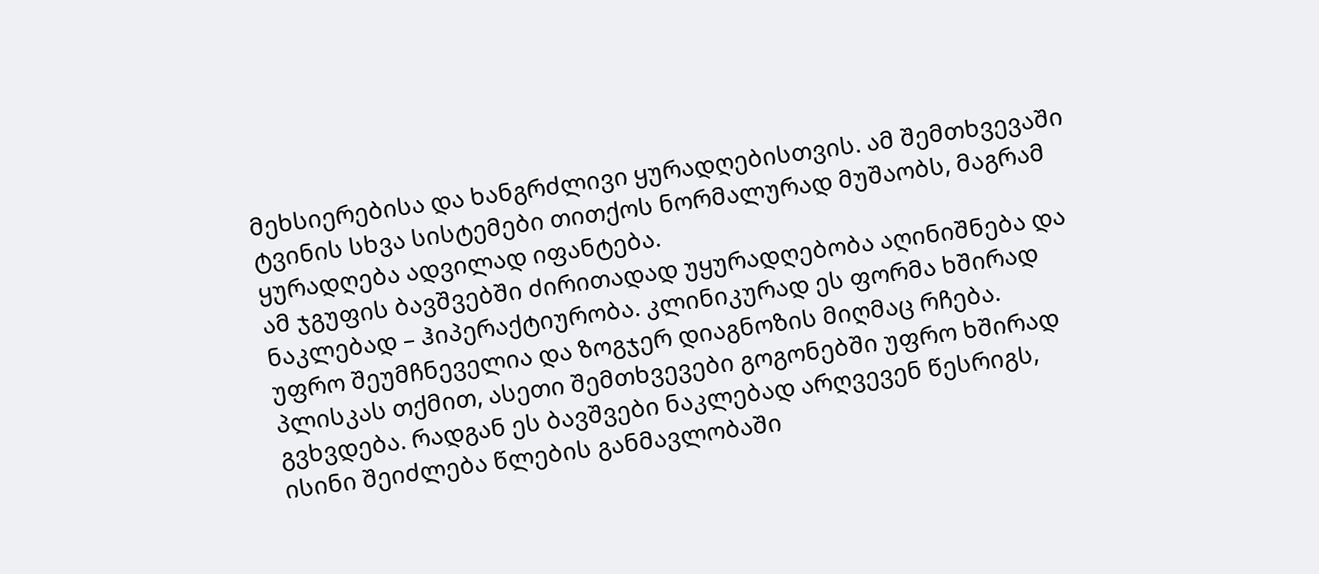მეხსიერებისა და ხანგრძლივი ყურადღებისთვის. ამ შემთხვევაში ტვინის სხვა სისტემები თითქოს ნორმალურად მუშაობს, მაგრამ ყურადღება ადვილად იფანტება.
ამ ჯგუფის ბავშვებში ძირითადად უყურადღებობა აღინიშნება და ნაკლებად – ჰიპერაქტიურობა. კლინიკურად ეს ფორმა ხშირად უფრო შეუმჩნეველია და ზოგჯერ დიაგნოზის მიღმაც რჩება. პლისკას თქმით, ასეთი შემთხვევები გოგონებში უფრო ხშირად გვხვდება. რადგან ეს ბავშვები ნაკლებად არღვევენ წესრიგს, ისინი შეიძლება წლების განმავლობაში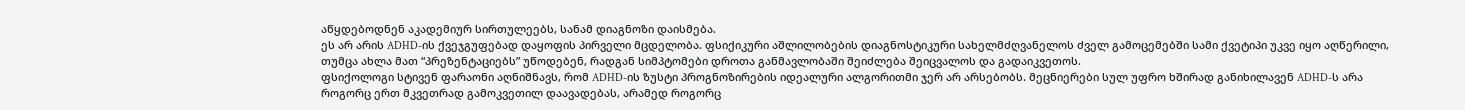აწყდებოდნენ აკადემიურ სირთულეებს, სანამ დიაგნოზი დაისმება.
ეს არ არის ADHD-ის ქვეჯგუფებად დაყოფის პირველი მცდელობა. ფსიქიკური აშლილობების დიაგნოსტიკური სახელმძღვანელოს ძველ გამოცემებში სამი ქვეტიპი უკვე იყო აღწერილი, თუმცა ახლა მათ “პრეზენტაციებს” უწოდებენ, რადგან სიმპტომები დროთა განმავლობაში შეიძლება შეიცვალოს და გადაიკვეთოს.
ფსიქოლოგი სტივენ ფარაონი აღნიშნავს, რომ ADHD-ის ზუსტი პროგნოზირების იდეალური ალგორითმი ჯერ არ არსებობს. მეცნიერები სულ უფრო ხშირად განიხილავენ ADHD-ს არა როგორც ერთ მკვეთრად გამოკვეთილ დაავადებას, არამედ როგორც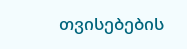თვისებების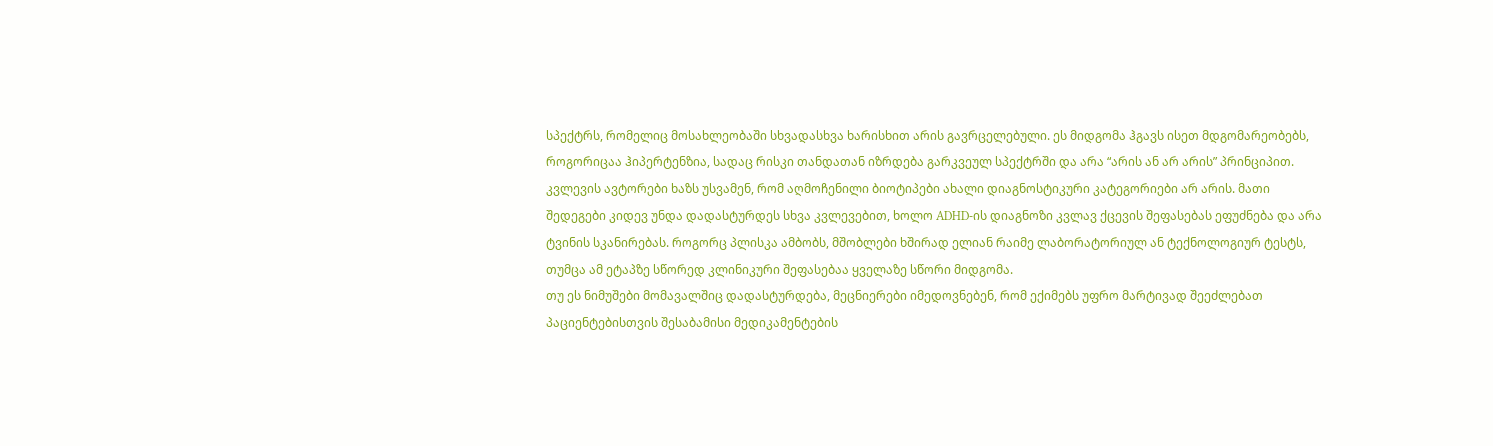სპექტრს, რომელიც მოსახლეობაში სხვადასხვა ხარისხით არის გავრცელებული. ეს მიდგომა ჰგავს ისეთ მდგომარეობებს, როგორიცაა ჰიპერტენზია, სადაც რისკი თანდათან იზრდება გარკვეულ სპექტრში და არა “არის ან არ არის” პრინციპით.
კვლევის ავტორები ხაზს უსვამენ, რომ აღმოჩენილი ბიოტიპები ახალი დიაგნოსტიკური კატეგორიები არ არის. მათი შედეგები კიდევ უნდა დადასტურდეს სხვა კვლევებით, ხოლო ADHD-ის დიაგნოზი კვლავ ქცევის შეფასებას ეფუძნება და არა ტვინის სკანირებას. როგორც პლისკა ამბობს, მშობლები ხშირად ელიან რაიმე ლაბორატორიულ ან ტექნოლოგიურ ტესტს, თუმცა ამ ეტაპზე სწორედ კლინიკური შეფასებაა ყველაზე სწორი მიდგომა.
თუ ეს ნიმუშები მომავალშიც დადასტურდება, მეცნიერები იმედოვნებენ, რომ ექიმებს უფრო მარტივად შეეძლებათ პაციენტებისთვის შესაბამისი მედიკამენტების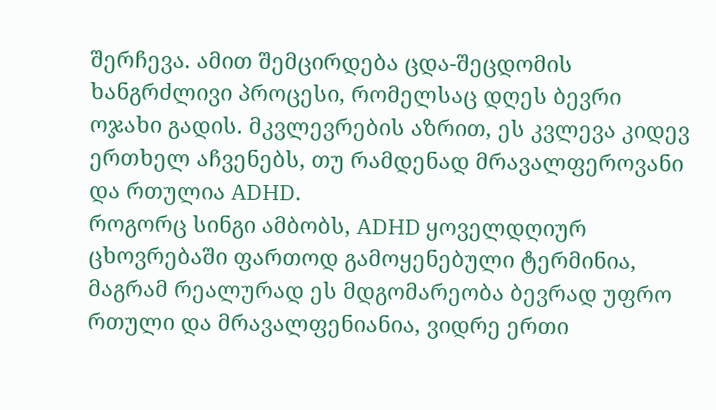შერჩევა. ამით შემცირდება ცდა-შეცდომის ხანგრძლივი პროცესი, რომელსაც დღეს ბევრი ოჯახი გადის. მკვლევრების აზრით, ეს კვლევა კიდევ ერთხელ აჩვენებს, თუ რამდენად მრავალფეროვანი და რთულია ADHD.
როგორც სინგი ამბობს, ADHD ყოველდღიურ ცხოვრებაში ფართოდ გამოყენებული ტერმინია, მაგრამ რეალურად ეს მდგომარეობა ბევრად უფრო რთული და მრავალფენიანია, ვიდრე ერთი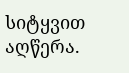სიტყვით აღწერა.